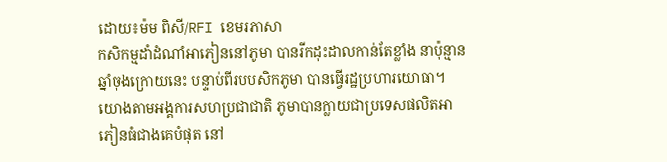ដោយ៖ម៉ម ពិសី/RFI ខេមរភាសា
កសិកម្មដាំដំណាំអាភៀននៅភូមា បានរីកដុះដាលកាន់តែខ្លាំង នាប៉ុន្មានឆ្នាំចុងក្រោយនេះ បន្ទាប់ពីរបបសិកភូមា បានធ្វើរដ្ឋប្រហារយោធា។ យោងតាមអង្គការសហប្រជាជាតិ ភូមាបានក្លាយជាប្រទេសផលិតអាភៀនធំជាងគេបំផុត នៅ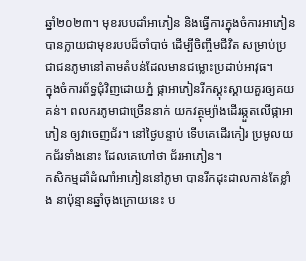ឆ្នាំ២០២៣។ មុខរបបដាំអាភៀន និងធ្វើការក្នុងចំការអាភៀន បានក្លាយជាមុខរបបដ៏ចាំបាច់ ដើម្បីចិញ្ចឹមជីវិត សម្រាប់ប្រជាជនភូមានៅតាមតំបន់ដែលមានជម្លោះប្រដាប់អាវុធ។
ក្នុងចំការព័ទ្ធជុំវិញដោយភ្នំ ផ្កាអាភៀនរីកស្គុះស្គាយគួរឲ្យគយគន់។ ពលករភូមាជាច្រើននាក់ យកវត្ថុម្យ៉ាងដើរឆ្កួតលើផ្កាអាភៀន ឲ្យវាចេញជ័រ។ នៅថ្ងៃបន្ទាប់ ទើបគេដើរកៀរ ប្រមូលយកជ័រទាំងនោះ ដែលគេហៅថា ជ័រអាភៀន។
កសិកម្មដាំដំណាំអាភៀននៅភូមា បានរីកដុះដាលកាន់តែខ្លាំង នាប៉ុន្មានឆ្នាំចុងក្រោយនេះ ប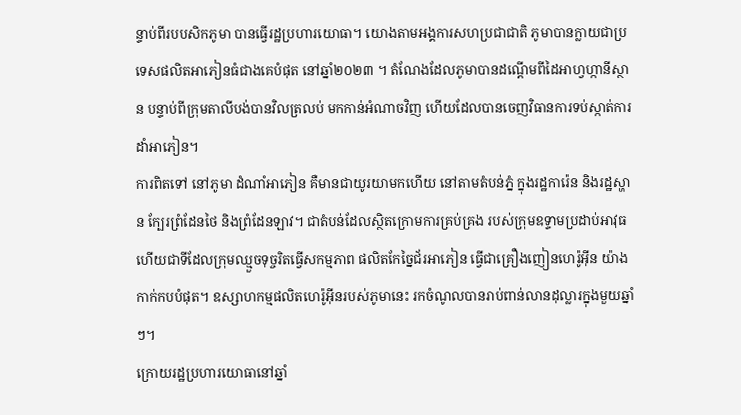ន្ទាប់ពីរបបសិកភូមា បានធ្វើរដ្ឋប្រហារយោធា។ យោងតាមអង្គការសហប្រជាជាតិ ភូមាបានក្លាយជាប្រទេសផលិតអាភៀនធំជាងគេបំផុត នៅឆ្នាំ២០២៣ ។ តំណែងដែលភូមាបានដណ្តើមពីដៃអាហ្វហ្កានីស្ថាន បន្ទាប់ពីក្រុមតាលីបង់បានវិលត្រលប់ មកកាន់អំណាចវិញ ហើយដែលបានចេញវិធានការទប់ស្កាត់ការដាំអាភៀន។
ការពិតទៅ នៅភូមា ដំណាំអាភៀន គឺមានជាយូរយាមកហើយ នៅតាមតំបន់ភ្នំ ក្នុងរដ្ឋការ៉េន និងរដ្ឋស្ហាន ក្បែរព្រំដែនថៃ និងព្រំដែនឡាវ។ ជាតំបន់ដែលស្ថិតក្រោមការគ្រប់គ្រង របស់ក្រុមឧទ្ទាមប្រដាប់អាវុធ ហើយជាទីដែលក្រុមឈ្មួចទុច្ចរិតធ្វើសកម្មភាព ផលិតកែច្នៃជ័រអាភៀន ធ្វើជាគ្រឿងញៀនហេរ៉ូអ៊ីន យ៉ាងកាក់កបបំផុត។ ឧស្សាហកម្មផលិតហេរ៉ូអ៊ីនរបស់ភូមានេះ រកចំណូលបានរាប់ពាន់លានដុល្លារក្នុងមួយឆ្នាំៗ។
ក្រោយរដ្ឋប្រហារយោធានៅឆ្នាំ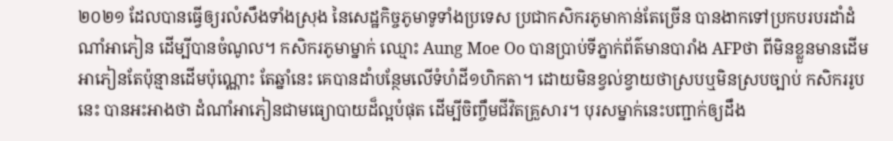២០២១ ដែលបានធ្វើឲ្យរលំសឹងទាំងស្រុង នៃសេដ្ឋកិច្ចភូមាទូទាំងប្រទេស ប្រជាកសិករភូមាកាន់តែច្រើន បានងាកទៅប្រកបរបរដាំដំណាំអាភៀន ដើម្បីបានចំណូល។ កសិករភូមាម្នាក់ ឈ្មោះ Aung Moe Oo បានប្រាប់ទីភ្នាក់ព័ត៌មានបារាំង AFPថា ពីមិនខ្លួនមានដើមអាភៀនតែប៉ុន្មានដើមប៉ុណ្ណោះ តែឆ្នាំនេះ គេបានដាំបន្ថែមលើទំហំដី១ហិកតា។ ដោយមិនខ្វល់ខ្វាយថាស្របឬមិនស្របច្បាប់ កសិកររូបនេះ បានអះអាងថា ដំណាំអាភៀនជាមធ្យោបាយដ៏ល្អបំផុត ដើម្បីចិញ្ចឹមជីវិតគ្រួសារ។ បុរសម្នាក់នេះបញ្ជាក់ឲ្យដឹង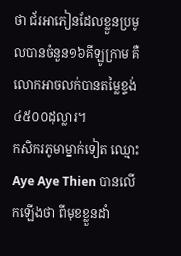ថា ជ័រអាភៀនដែលខ្លួនប្រមូលបានចំនួន១៦គីឡូក្រាម គឺលោកអាចលក់បានតម្លៃខ្ទង់៤៥០០ដុល្លារ។
កសិករភូមាម្នាក់ទៀត ឈ្មោះ Aye Aye Thien បានលើកឡើងថា ពីមុខខ្លួនដាំ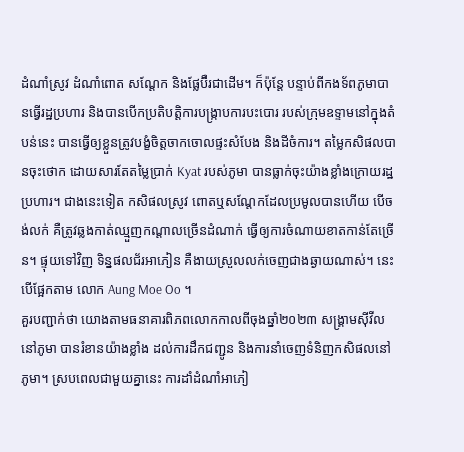ដំណាំស្រូវ ដំណាំពោត សណ្តែក និងផ្លែប៊ឺរជាដើម។ ក៏ប៉ុន្តែ បន្ទាប់ពីកងទ័ពភូមាបានធ្វើរដ្ឋប្រហារ និងបានបើកប្រតិបត្តិការបង្ក្រាបការបះបោរ របស់ក្រុមឧទ្ទាមនៅក្នុងតំបន់នេះ បានធ្វើឲ្យខ្លួនត្រូវបង្ខំចិត្តចាកចោលផ្ទះសំបែង និងដីចំការ។ តម្លៃកសិផលបានចុះថោក ដោយសារតែតម្លៃប្រាក់ Kyat របស់ភូមា បានធ្លាក់ចុះយ៉ាងខ្លាំងក្រោយរដ្ឋប្រហារ។ ជាងនេះទៀត កសិផលស្រូវ ពោតឬសណ្តែកដែលប្រមូលបានហើយ បើចង់លក់ គឺត្រូវឆ្លងកាត់ឈ្មួញកណ្តាលច្រើនដំណាក់ ធ្វើឲ្យការចំណាយខាតកាន់តែច្រើន។ ផ្ទុយទៅវិញ ទិន្នផលជ័រអាភៀន គឺងាយស្រួលលក់ចេញជាងឆ្ងាយណាស់។ នេះបើផ្អែកតាម លោក Aung Moe Oo ។
គួរបញ្ជាក់ថា យោងតាមធនាគារពិភពលោកកាលពីចុងឆ្នាំ២០២៣ សង្គ្រាមស៊ីវីលនៅភូមា បានរំខានយ៉ាងខ្លាំង ដល់ការដឹកជញ្ជូន និងការនាំចេញទំនិញកសិផលនៅភូមា។ ស្របពេលជាមួយគ្នានេះ ការដាំដំណាំអាភៀ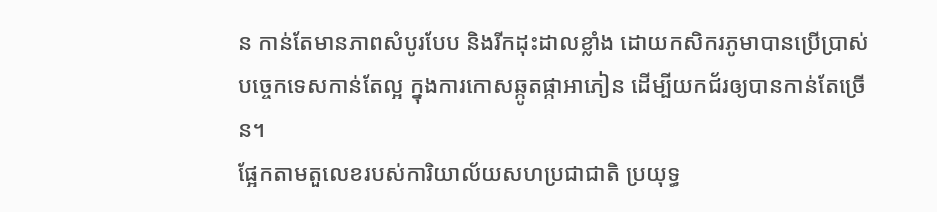ន កាន់តែមានភាពសំបូរបែប និងរីកដុះដាលខ្លាំង ដោយកសិករភូមាបានប្រើប្រាស់បច្ចេកទេសកាន់តែល្អ ក្នុងការកោសឆ្កូតផ្កាអាភៀន ដើម្បីយកជ័រឲ្យបានកាន់តែច្រើន។
ផ្អែកតាមតួលេខរបស់ការិយាល័យសហប្រជាជាតិ ប្រយុទ្ធ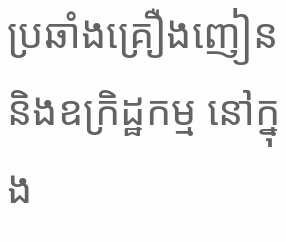ប្រឆាំងគ្រឿងញៀននិងឧក្រិដ្ឋកម្ម នៅក្នុង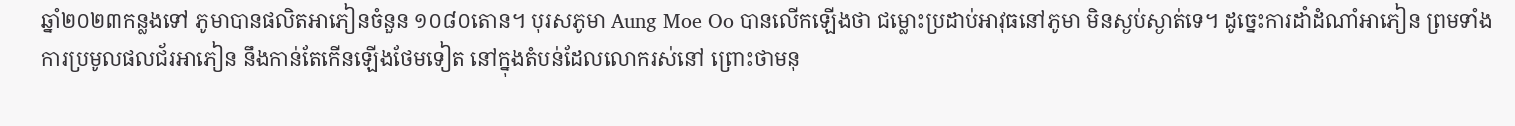ឆ្នាំ២០២៣កន្លងទៅ ភូមាបានផលិតអាភៀនចំនួន ១០៨០តោន។ បុរសភូមា Aung Moe Oo បានលើកឡើងថា ជម្លោះប្រដាប់អាវុធនៅភូមា មិនស្ងប់ស្ងាត់ទេ។ ដូច្នេះការដាំដំណាំអាភៀន ព្រមទាំងការប្រមូលផលជ័រអាភៀន នឹងកាន់តែកើនឡើងថែមទៀត នៅក្នុងតំបន់ដែលលោករស់នៅ ព្រោះថាមនុ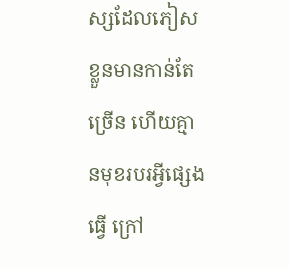ស្សដែលភៀសខ្លួនមានកាន់តែច្រើន ហើយគ្មានមុខរបរអ្វីផ្សេងធ្វើ ក្រៅ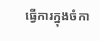ធ្វើការក្នុងចំកា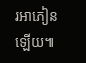រអាភៀនឡើយ៕